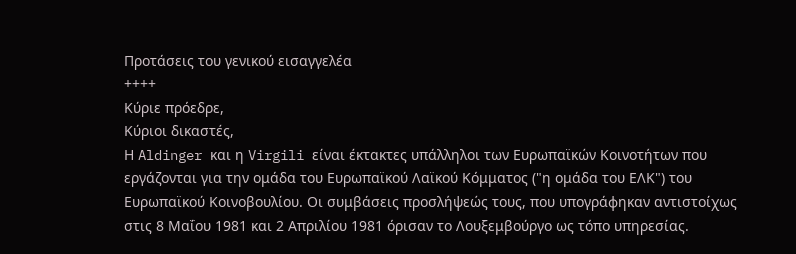Προτάσεις του γενικού εισαγγελέα
++++
Κύριε πρόεδρε,
Κύριοι δικαστές,
Η Aldinger και η Virgili είναι έκτακτες υπάλληλοι των Ευρωπαϊκών Κοινοτήτων που εργάζονται για την ομάδα του Ευρωπαϊκού Λαϊκού Κόμματος ("η ομάδα του ΕΛΚ") του Ευρωπαϊκού Κοινοβουλίου. Οι συμβάσεις προσλήψεώς τους, που υπογράφηκαν αντιστοίχως στις 8 Μαΐου 1981 και 2 Απριλίου 1981 όρισαν το Λουξεμβούργο ως τόπο υπηρεσίας.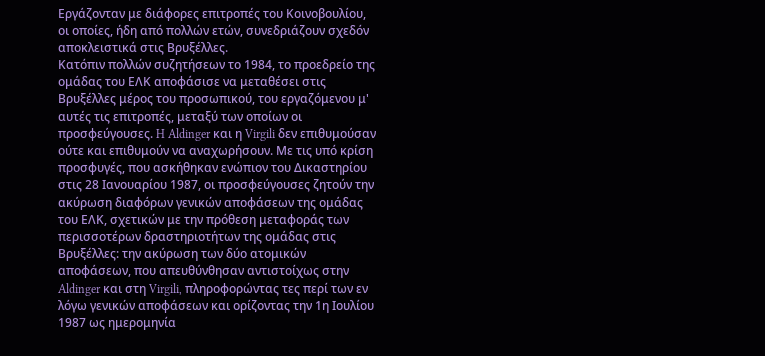Εργάζονταν με διάφορες επιτροπές του Κοινοβουλίου, οι οποίες, ήδη από πολλών ετών, συνεδριάζουν σχεδόν αποκλειστικά στις Βρυξέλλες.
Κατόπιν πολλών συζητήσεων το 1984, το προεδρείο της ομάδας του ΕΛΚ αποφάσισε να μεταθέσει στις Βρυξέλλες μέρος του προσωπικού, του εργαζόμενου μ' αυτές τις επιτροπές, μεταξύ των οποίων οι προσφεύγουσες. H Aldinger και η Virgili δεν επιθυμούσαν ούτε και επιθυμούν να αναχωρήσουν. Με τις υπό κρίση προσφυγές, που ασκήθηκαν ενώπιον του Δικαστηρίου στις 28 Ιανουαρίου 1987, οι προσφεύγουσες ζητούν την ακύρωση διαφόρων γενικών αποφάσεων της ομάδας του ΕΛΚ, σχετικών με την πρόθεση μεταφοράς των περισσοτέρων δραστηριοτήτων της ομάδας στις Βρυξέλλες: την ακύρωση των δύο ατομικών αποφάσεων, που απευθύνθησαν αντιστοίχως στην Aldinger και στη Virgili, πληροφορώντας τες περί των εν λόγω γενικών αποφάσεων και ορίζοντας την 1η Ιουλίου 1987 ως ημερομηνία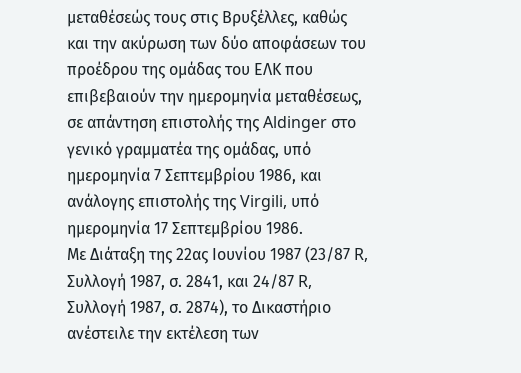μεταθέσεώς τους στις Βρυξέλλες, καθώς και την ακύρωση των δύο αποφάσεων του προέδρου της ομάδας του ΕΛΚ που επιβεβαιούν την ημερομηνία μεταθέσεως, σε απάντηση επιστολής της Aldinger στο γενικό γραμματέα της ομάδας, υπό ημερομηνία 7 Σεπτεμβρίου 1986, και ανάλογης επιστολής της Virgili, υπό ημερομηνία 17 Σεπτεμβρίου 1986.
Με Διάταξη της 22ας Ιουνίου 1987 (23/87 R, Συλλογή 1987, σ. 2841, και 24/87 R, Συλλογή 1987, σ. 2874), το Δικαστήριο ανέστειλε την εκτέλεση των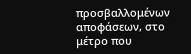προσβαλλομένων αποφάσεων, στο μέτρο που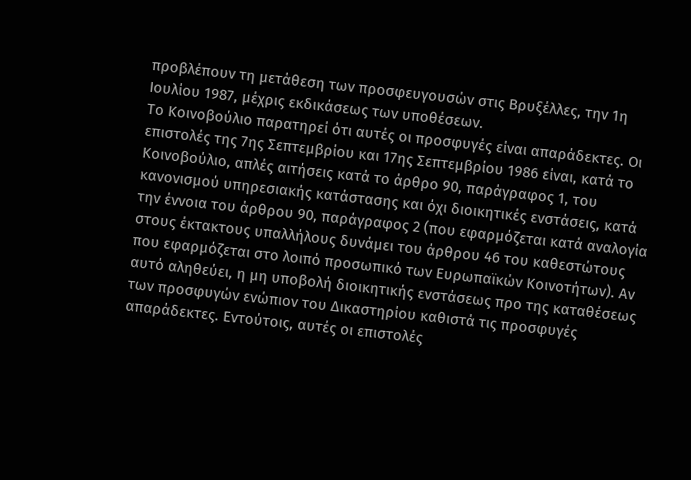προβλέπουν τη μετάθεση των προσφευγουσών στις Βρυξέλλες, την 1η Ιουλίου 1987, μέχρις εκδικάσεως των υποθέσεων.
Το Κοινοβούλιο παρατηρεί ότι αυτές οι προσφυγές είναι απαράδεκτες. Οι επιστολές της 7ης Σεπτεμβρίου και 17ης Σεπτεμβρίου 1986 είναι, κατά το Κοινοβούλιο, απλές αιτήσεις κατά το άρθρο 90, παράγραφος 1, του κανονισμού υπηρεσιακής κατάστασης και όχι διοικητικές ενστάσεις, κατά την έννοια του άρθρου 90, παράγραφος 2 (που εφαρμόζεται κατά αναλογία στους έκτακτους υπαλλήλους δυνάμει του άρθρου 46 του καθεστώτους που εφαρμόζεται στο λοιπό προσωπικό των Ευρωπαϊκών Κοινοτήτων). Αν αυτό αληθεύει, η μη υποβολή διοικητικής ενστάσεως προ της καταθέσεως των προσφυγών ενώπιον του Δικαστηρίου καθιστά τις προσφυγές απαράδεκτες. Εντούτοις, αυτές οι επιστολές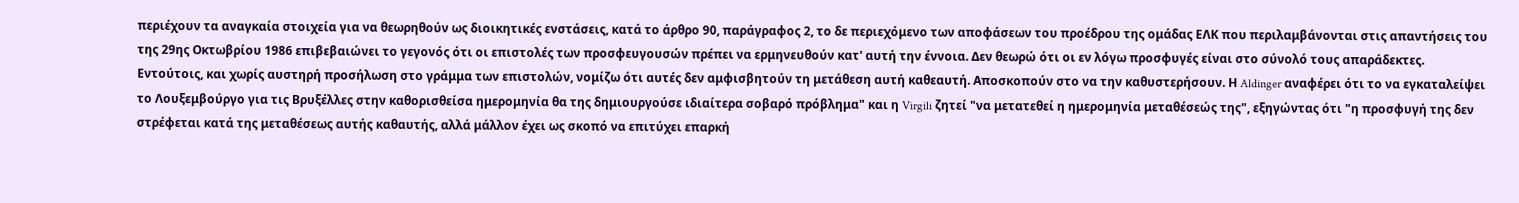περιέχουν τα αναγκαία στοιχεία για να θεωρηθούν ως διοικητικές ενστάσεις, κατά το άρθρο 90, παράγραφος 2, το δε περιεχόμενο των αποφάσεων του προέδρου της ομάδας ΕΛΚ που περιλαμβάνονται στις απαντήσεις του της 29ης Οκτωβρίου 1986 επιβεβαιώνει το γεγονός ότι οι επιστολές των προσφευγουσών πρέπει να ερμηνευθούν κατ' αυτή την έννοια. Δεν θεωρώ ότι οι εν λόγω προσφυγές είναι στο σύνολό τους απαράδεκτες.
Εντούτοις, και χωρίς αυστηρή προσήλωση στο γράμμα των επιστολών, νομίζω ότι αυτές δεν αμφισβητούν τη μετάθεση αυτή καθεαυτή. Αποσκοπούν στο να την καθυστερήσουν. Η Aldinger αναφέρει ότι το να εγκαταλείψει το Λουξεμβούργο για τις Βρυξέλλες στην καθορισθείσα ημερομηνία θα της δημιουργούσε ιδιαίτερα σοβαρό πρόβλημα" και η Virgili ζητεί "να μετατεθεί η ημερομηνία μεταθέσεώς της", εξηγώντας ότι "η προσφυγή της δεν στρέφεται κατά της μεταθέσεως αυτής καθαυτής, αλλά μάλλον έχει ως σκοπό να επιτύχει επαρκή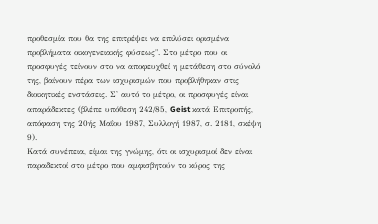προθεσμία που θα της επιτρέψει να επιλύσει ορισμένα προβλήματα οικογενειακής φύσεως". Στο μέτρο που οι προσφυγές τείνουν στο να αποφευχθεί η μετάθεση στο σύνολό της, βαίνουν πέρα των ισχυρισμών που προβλήθηκαν στις διοικητικές ενστάσεις. Σ' αυτό το μέτρο, οι προσφυγές είναι απαράδεκτες (βλέπε υπόθεση 242/85, Geist κατά Επιτροπής, απόφαση της 20ής Μαΐου 1987, Συλλογή 1987, σ. 2181, σκέψη 9).
Κατά συνέπεια, είμαι της γνώμης, ότι οι ισχυρισμοί δεν είναι παραδεκτοί στο μέτρο που αμφισβητούν το κύρος της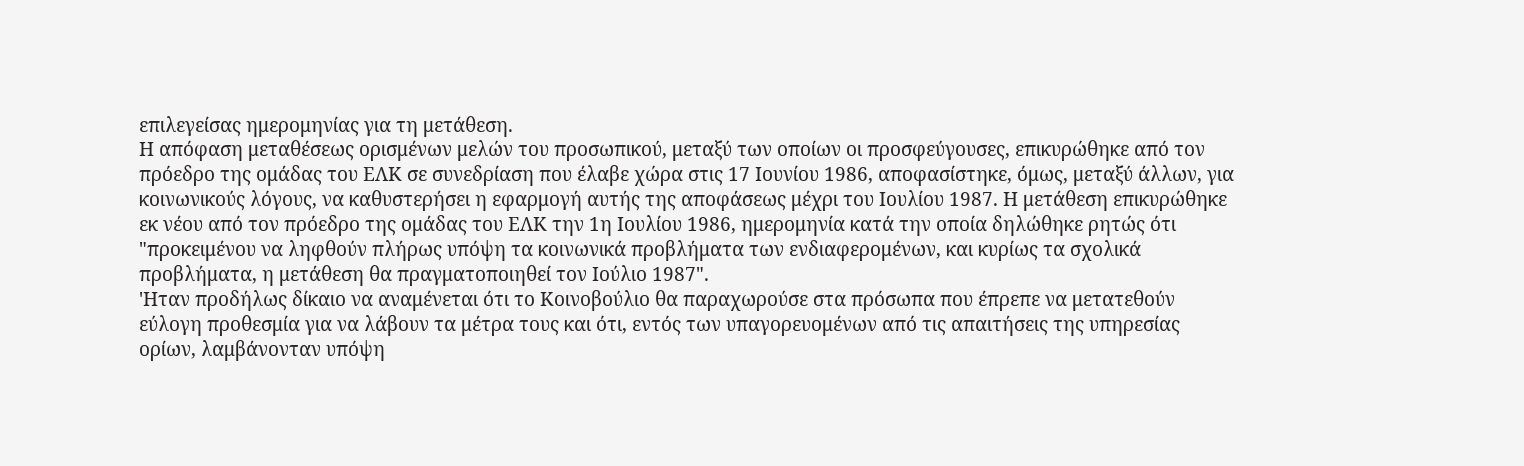επιλεγείσας ημερομηνίας για τη μετάθεση.
Η απόφαση μεταθέσεως ορισμένων μελών του προσωπικού, μεταξύ των οποίων οι προσφεύγουσες, επικυρώθηκε από τον πρόεδρο της ομάδας του ΕΛΚ σε συνεδρίαση που έλαβε χώρα στις 17 Ιουνίου 1986, αποφασίστηκε, όμως, μεταξύ άλλων, για κοινωνικούς λόγους, να καθυστερήσει η εφαρμογή αυτής της αποφάσεως μέχρι του Ιουλίου 1987. Η μετάθεση επικυρώθηκε εκ νέου από τον πρόεδρο της ομάδας του ΕΛΚ την 1η Ιουλίου 1986, ημερομηνία κατά την οποία δηλώθηκε ρητώς ότι "προκειμένου να ληφθούν πλήρως υπόψη τα κοινωνικά προβλήματα των ενδιαφερομένων, και κυρίως τα σχολικά προβλήματα, η μετάθεση θα πραγματοποιηθεί τον Ιούλιο 1987".
'Ηταν προδήλως δίκαιο να αναμένεται ότι το Κοινοβούλιο θα παραχωρούσε στα πρόσωπα που έπρεπε να μετατεθούν εύλογη προθεσμία για να λάβουν τα μέτρα τους και ότι, εντός των υπαγορευομένων από τις απαιτήσεις της υπηρεσίας ορίων, λαμβάνονταν υπόψη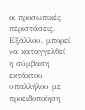οι προσωπικές περιστάσεις.
Εξάλλου, μπορεί να καταγγελθεί η σύμβαση εκτάκτου υπαλλήλου με προειδοποίηση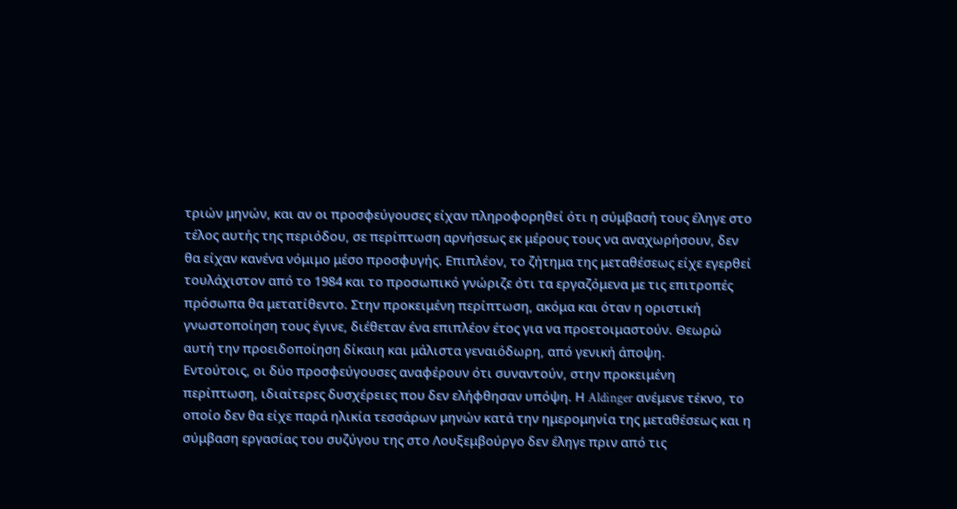τριών μηνών, και αν οι προσφεύγουσες είχαν πληροφορηθεί ότι η σύμβασή τους έληγε στο τέλος αυτής της περιόδου, σε περίπτωση αρνήσεως εκ μέρους τους να αναχωρήσουν, δεν θα είχαν κανένα νόμιμο μέσο προσφυγής. Επιπλέον, το ζήτημα της μεταθέσεως είχε εγερθεί τουλάχιστον από το 1984 και το προσωπικό γνώριζε ότι τα εργαζόμενα με τις επιτροπές πρόσωπα θα μετατίθεντο. Στην προκειμένη περίπτωση, ακόμα και όταν η οριστική γνωστοποίηση τους έγινε, διέθεταν ένα επιπλέον έτος για να προετοιμαστούν. Θεωρώ αυτή την προειδοποίηση δίκαιη και μάλιστα γεναιόδωρη, από γενική άποψη.
Εντούτοις, οι δύο προσφεύγουσες αναφέρουν ότι συναντούν, στην προκειμένη περίπτωση, ιδιαίτερες δυσχέρειες που δεν ελήφθησαν υπόψη. Η Aldinger ανέμενε τέκνο, το οποίο δεν θα είχε παρά ηλικία τεσσάρων μηνών κατά την ημερομηνία της μεταθέσεως και η σύμβαση εργασίας του συζύγου της στο Λουξεμβούργο δεν έληγε πριν από τις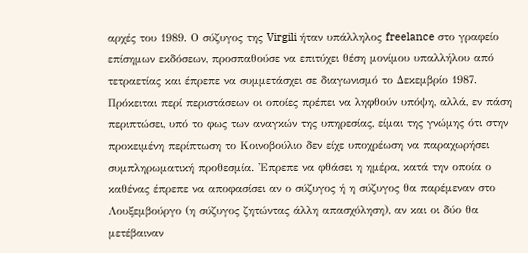αρχές του 1989. Ο σύζυγος της Virgili ήταν υπάλληλος freelance στο γραφείο επίσημων εκδόσεων, προσπαθούσε να επιτύχει θέση μονίμου υπαλλήλου από τετραετίας και έπρεπε να συμμετάσχει σε διαγωνισμό το Δεκεμβρίο 1987. Πρόκειται περί περιστάσεων οι οποίες πρέπει να ληφθούν υπόψη, αλλά, εν πάση περιπτώσει, υπό το φως των αναγκών της υπηρεσίας, είμαι της γνώμης ότι στην προκειμένη περίπτωση το Κοινοβούλιο δεν είχε υποχρέωση να παραχωρήσει συμπληρωματική προθεσμία. 'Επρεπε να φθάσει η ημέρα, κατά την οποία ο καθένας έπρεπε να αποφασίσει αν ο σύζυγος ή η σύζυγος θα παρέμεναν στο Λουξεμβούργο (η σύζυγος ζητώντας άλλη απασχόληση), αν και οι δύο θα μετέβαιναν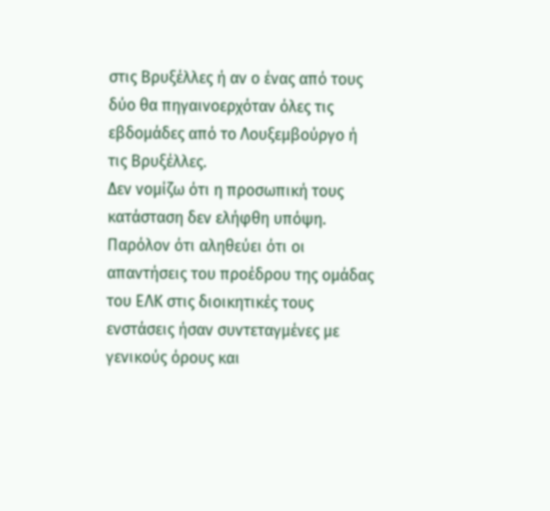στις Βρυξέλλες ή αν ο ένας από τους δύο θα πηγαινοερχόταν όλες τις εβδομάδες από το Λουξεμβούργο ή τις Βρυξέλλες.
Δεν νομίζω ότι η προσωπική τους κατάσταση δεν ελήφθη υπόψη. Παρόλον ότι αληθεύει ότι οι απαντήσεις του προέδρου της ομάδας του ΕΛΚ στις διοικητικές τους ενστάσεις ήσαν συντεταγμένες με γενικούς όρους και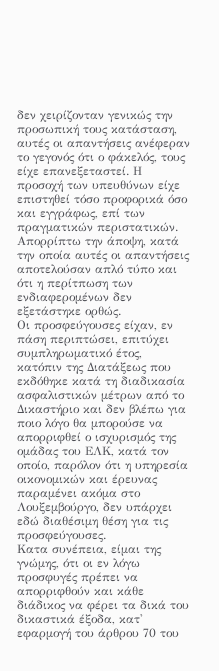δεν χειρίζονταν γενικώς την προσωπική τους κατάσταση, αυτές οι απαντήσεις ανέφεραν το γεγονός ότι ο φάκελός, τους είχε επανεξεταστεί. Η προσοχή των υπευθύνων είχε επιστηθεί τόσο προφορικά όσο και εγγράφως, επί των πραγματικών περιστατικών. Απορρίπτω την άποψη, κατά την οποία αυτές οι απαντήσεις αποτελούσαν απλό τύπο και ότι η περίτπωση των ενδιαφερομένων δεν εξετάστηκε ορθώς.
Οι προσφεύγουσες είχαν, εν πάση περιπτώσει, επιτύχει συμπληρωματικό έτος, κατόπιν της Διατάξεως που εκδόθηκε κατά τη διαδικασία ασφαλιστικών μέτρων από το Δικαστήριο και δεν βλέπω για ποιο λόγο θα μπορούσε να απορριφθεί ο ισχυρισμός της ομάδας του ΕΛΚ, κατά τον οποίο, παρόλον ότι η υπηρεσία οικονομικών και έρευνας παραμένει ακόμα στο Λουξεμβούργο, δεν υπάρχει εδώ διαθέσιμη θέση για τις προσφεύγουσες.
Κατα συνέπεια, είμαι της γνώμης, ότι οι εν λόγω προσφυγές πρέπει να απορριφθούν και κάθε διάδικος να φέρει τα δικά του δικαστικά έξοδα, κατ' εφαρμογή του άρθρου 70 του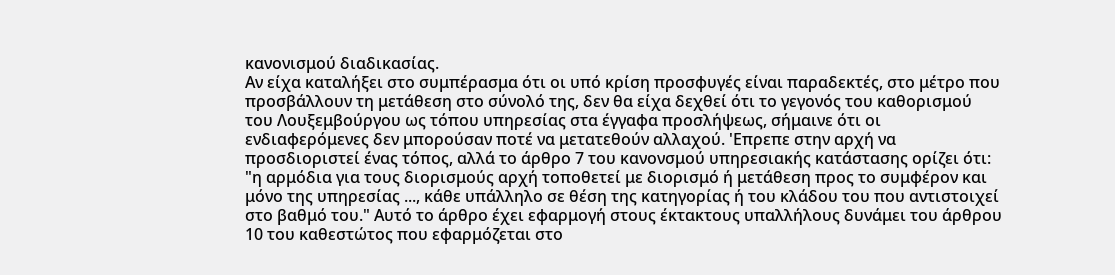κανονισμού διαδικασίας.
Αν είχα καταλήξει στο συμπέρασμα ότι οι υπό κρίση προσφυγές είναι παραδεκτές, στο μέτρο που προσβάλλουν τη μετάθεση στο σύνολό της, δεν θα είχα δεχθεί ότι το γεγονός του καθορισμού του Λουξεμβούργου ως τόπου υπηρεσίας στα έγγαφα προσλήψεως, σήμαινε ότι οι ενδιαφερόμενες δεν μπορούσαν ποτέ να μετατεθούν αλλαχού. 'Επρεπε στην αρχή να προσδιοριστεί ένας τόπος, αλλά το άρθρο 7 του κανονσμού υπηρεσιακής κατάστασης ορίζει ότι: "η αρμόδια για τους διορισμούς αρχή τοποθετεί με διορισμό ή μετάθεση προς το συμφέρον και μόνο της υπηρεσίας ..., κάθε υπάλληλο σε θέση της κατηγορίας ή του κλάδου του που αντιστοιχεί στο βαθμό του." Αυτό το άρθρο έχει εφαρμογή στους έκτακτους υπαλλήλους δυνάμει του άρθρου 10 του καθεστώτος που εφαρμόζεται στο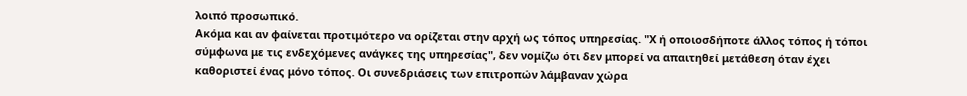λοιπό προσωπικό.
Ακόμα και αν φαίνεται προτιμότερο να ορίζεται στην αρχή ως τόπος υπηρεσίας. "Χ ή οποιοσδήποτε άλλος τόπος ή τόποι σύμφωνα με τις ενδεχόμενες ανάγκες της υπηρεσίας", δεν νομίζω ότι δεν μπορεί να απαιτηθεί μετάθεση όταν έχει καθοριστεί ένας μόνο τόπος. Οι συνεδριάσεις των επιτροπών λάμβαναν χώρα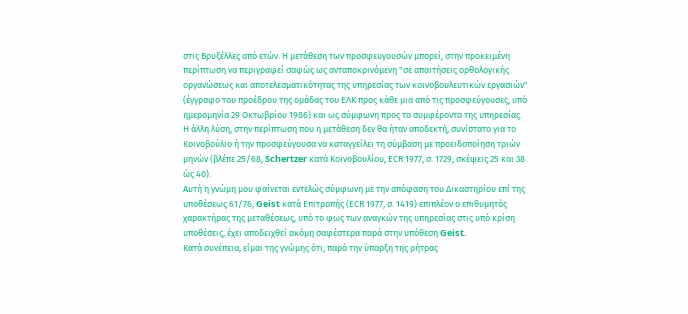στις Βρυξέλλες από ετών. Η μετάθεση των προσφευγουσών μπορεί, στην προκειμένη περίπτωση να περιγραφεί σαφώς ως ανταποκρινόμενη "σε απαιτήσεις ορθολογικής οργανώσεως και αποτελεσματικότητας της υπηρεσίας των κοινοβουλευτικών εργασιών" (έγγραφο του προέδρου της ομάδας του ΕΛΚ προς κάθε μια από τις προσφεύγουσες, υπό ημερομηνία 29 Οκτωβρίου 1986) και ως σύμφωνη προς τα συμφέροντα της υπηρεσίας. Η άλλη λύση, στην περίπτωση που η μετάθεση δεν θα ήταν αποδεκτή, συνίστατο για το Κοινοβούλιο ή την προσφεύγουσα να καταγγείλει τη σύμβαση με προειδοποίηση τριών μηνών (βλέπε 25/68, Schertzer κατά Κοινοβουλίου, ΕCR 1977, σ. 1729, σκέψεις 25 και 38 ώς 40).
Αυτή η γνώμη μου φαίνεται εντελώς σύμφωνη με την απόφαση του Δικαστηρίου επί της υποθέσεως 61/76, Geist κατά Επιτροπής (ΕCR 1977, σ. 1419) επιπλέον ο επιθυμητός χαρακτήρας της μεταθέσεως, υπό το φως των αναγκών της υπηρεσίας στις υπό κρίση υποθέσεις, έχει αποδειχθεί ακόμη σαφέστερα παρά στην υπόθεση Geist.
Κατά συνέπεια, είμαι της γνώμης ότι, παρά την ύπαρξη της ρήτρας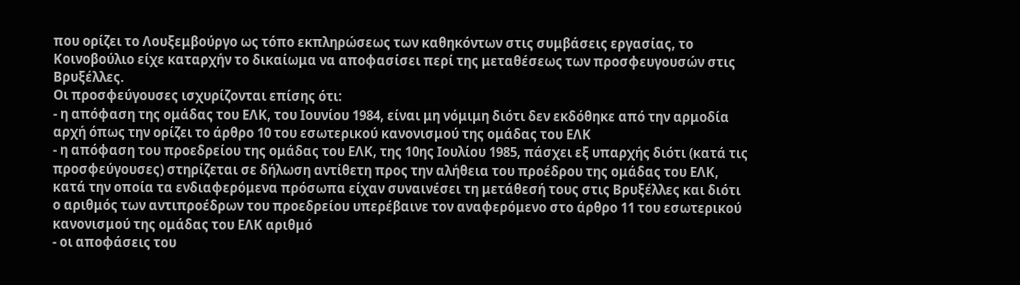που ορίζει το Λουξεμβούργο ως τόπο εκπληρώσεως των καθηκόντων στις συμβάσεις εργασίας, το Κοινοβούλιο είχε καταρχήν το δικαίωμα να αποφασίσει περί της μεταθέσεως των προσφευγουσών στις Βρυξέλλες.
Οι προσφεύγουσες ισχυρίζονται επίσης ότι:
- η απόφαση της ομάδας του ΕΛΚ, του Ιουνίου 1984, είναι μη νόμιμη διότι δεν εκδόθηκε από την αρμοδία αρχή όπως την ορίζει το άρθρο 10 του εσωτερικού κανονισμού της ομάδας του ΕΛΚ
- η απόφαση του προεδρείου της ομάδας του ΕΛΚ, της 10ης Ιουλίου 1985, πάσχει εξ υπαρχής διότι (κατά τις προσφεύγουσες) στηρίζεται σε δήλωση αντίθετη προς την αλήθεια του προέδρου της ομάδας του ΕΛΚ, κατά την οποία τα ενδιαφερόμενα πρόσωπα είχαν συναινέσει τη μετάθεσή τους στις Βρυξέλλες και διότι ο αριθμός των αντιπροέδρων του προεδρείου υπερέβαινε τον αναφερόμενο στο άρθρο 11 του εσωτερικού κανονισμού της ομάδας του ΕΛΚ αριθμό
- οι αποφάσεις του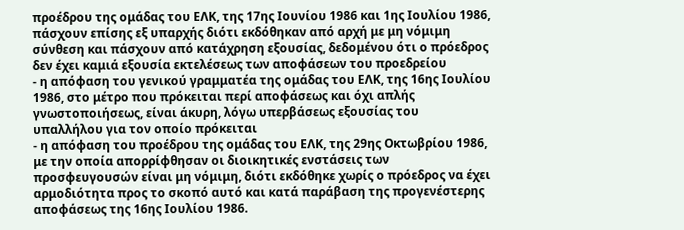προέδρου της ομάδας του ΕΛΚ, της 17ης Ιουνίου 1986 και 1ης Ιουλίου 1986, πάσχουν επίσης εξ υπαρχής διότι εκδόθηκαν από αρχή με μη νόμιμη σύνθεση και πάσχουν από κατάχρηση εξουσίας, δεδομένου ότι ο πρόεδρος δεν έχει καμιά εξουσία εκτελέσεως των αποφάσεων του προεδρείου
- η απόφαση του γενικού γραμματέα της ομάδας του ΕΛΚ, της 16ης Ιουλίου 1986, στο μέτρο που πρόκειται περί αποφάσεως και όχι απλής γνωστοποιήσεως, είναι άκυρη, λόγω υπερβάσεως εξουσίας του υπαλλήλου για τον οποίο πρόκειται
- η απόφαση του προέδρου της ομάδας του ΕΛΚ, της 29ης Οκτωβρίου 1986, με την οποία απορρίφθησαν οι διοικητικές ενστάσεις των προσφευγουσών είναι μη νόμιμη, διότι εκδόθηκε χωρίς ο πρόεδρος να έχει αρμοδιότητα προς το σκοπό αυτό και κατά παράβαση της προγενέστερης αποφάσεως της 16ης Ιουλίου 1986.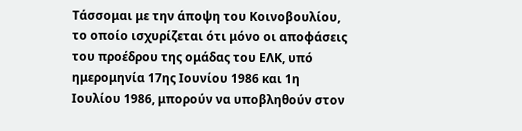Τάσσομαι με την άποψη του Κοινοβουλίου, το οποίο ισχυρίζεται ότι μόνο οι αποφάσεις του προέδρου της ομάδας του ΕΛΚ, υπό ημερομηνία 17ης Ιουνίου 1986 και 1η Ιουλίου 1986, μπορούν να υποβληθούν στον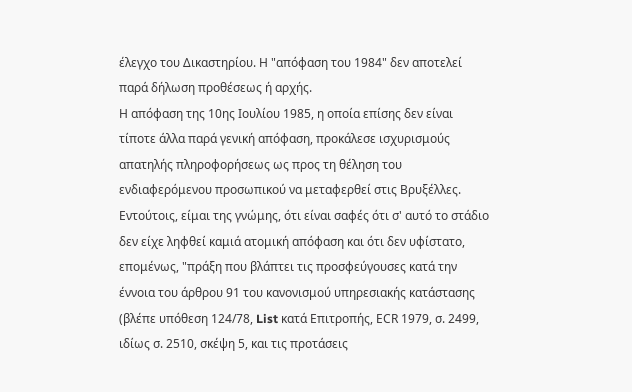έλεγχο του Δικαστηρίου. Η "απόφαση του 1984" δεν αποτελεί παρά δήλωση προθέσεως ή αρχής.
Η απόφαση της 10ης Ιουλίου 1985, η οποία επίσης δεν είναι τίποτε άλλα παρά γενική απόφαση, προκάλεσε ισχυρισμούς απατηλής πληροφορήσεως ως προς τη θέληση του ενδιαφερόμενου προσωπικού να μεταφερθεί στις Βρυξέλλες. Εντούτοις, είμαι της γνώμης, ότι είναι σαφές ότι σ' αυτό το στάδιο δεν είχε ληφθεί καμιά ατομική απόφαση και ότι δεν υφίστατο, επομένως, "πράξη που βλάπτει τις προσφεύγουσες κατά την έννοια του άρθρου 91 του κανονισμού υπηρεσιακής κατάστασης (βλέπε υπόθεση 124/78, List κατά Επιτροπής, ΕCR 1979, σ. 2499, ιδίως σ. 2510, σκέψη 5, και τις προτάσεις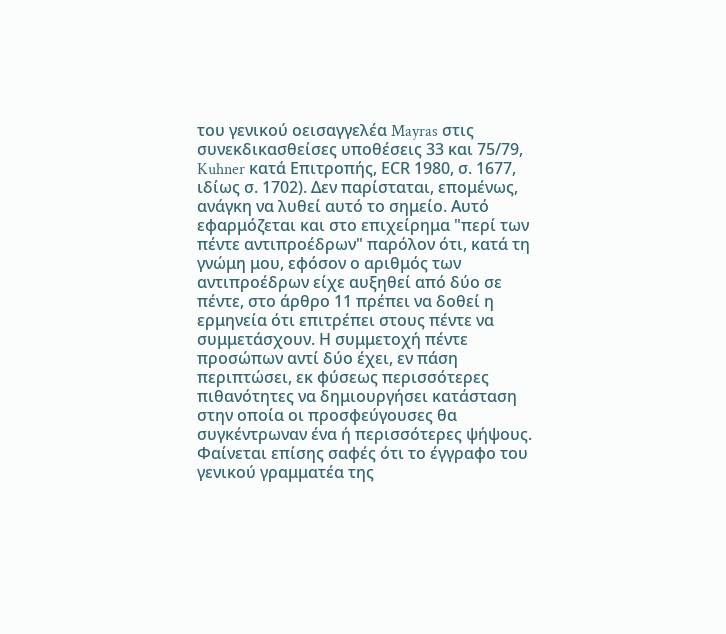του γενικού οεισαγγελέα Mayras στις συνεκδικασθείσες υποθέσεις 33 και 75/79, Kuhner κατά Επιτροπής, ΕCR 1980, σ. 1677, ιδίως σ. 1702). Δεν παρίσταται, επομένως, ανάγκη να λυθεί αυτό το σημείο. Αυτό εφαρμόζεται και στο επιχείρημα "περί των πέντε αντιπροέδρων" παρόλον ότι, κατά τη γνώμη μου, εφόσον ο αριθμός των αντιπροέδρων είχε αυξηθεί από δύο σε πέντε, στο άρθρο 11 πρέπει να δοθεί η ερμηνεία ότι επιτρέπει στους πέντε να συμμετάσχουν. Η συμμετοχή πέντε προσώπων αντί δύο έχει, εν πάση περιπτώσει, εκ φύσεως περισσότερες πιθανότητες να δημιουργήσει κατάσταση στην οποία οι προσφεύγουσες θα συγκέντρωναν ένα ή περισσότερες ψήψους.
Φαίνεται επίσης σαφές ότι το έγγραφο του γενικού γραμματέα της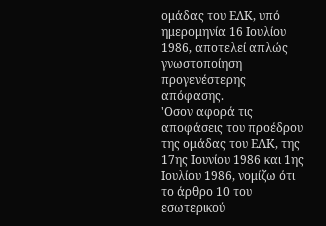ομάδας του ΕΛΚ, υπό ημερομηνία 16 Ιουλίου 1986, αποτελεί απλώς γνωστοποίηση προγενέστερης απόφασης.
'Οσον αφορά τις αποφάσεις του προέδρου της ομάδας του ΕΛΚ, της 17ης Ιουνίου 1986 και 1ης Ιουλίου 1986, νομίζω ότι το άρθρο 10 του εσωτερικού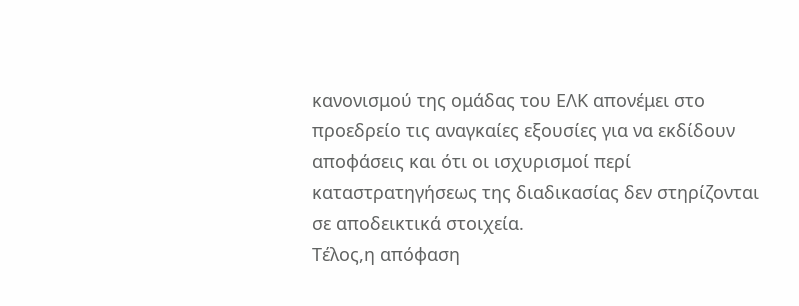κανονισμού της ομάδας του ΕΛΚ απονέμει στο προεδρείο τις αναγκαίες εξουσίες για να εκδίδουν αποφάσεις και ότι οι ισχυρισμοί περί καταστρατηγήσεως της διαδικασίας δεν στηρίζονται σε αποδεικτικά στοιχεία.
Τέλος,η απόφαση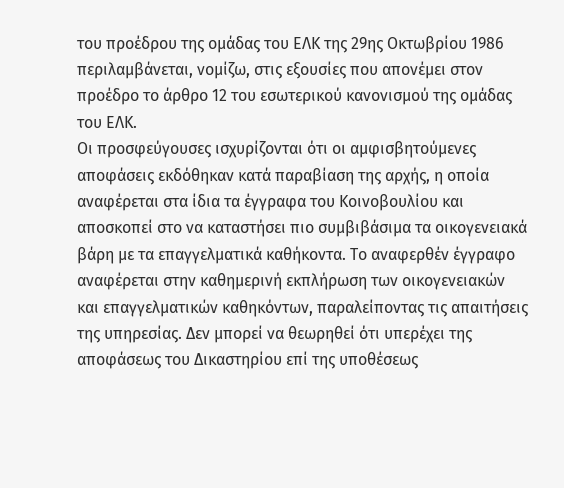του προέδρου της ομάδας του ΕΛΚ της 29ης Οκτωβρίου 1986 περιλαμβάνεται, νομίζω, στις εξουσίες που απονέμει στον προέδρο το άρθρο 12 του εσωτερικού κανονισμού της ομάδας του ΕΛΚ.
Οι προσφεύγουσες ισχυρίζονται ότι οι αμφισβητούμενες αποφάσεις εκδόθηκαν κατά παραβίαση της αρχής, η οποία αναφέρεται στα ίδια τα έγγραφα του Κοινοβουλίου και αποσκοπεί στο να καταστήσει πιο συμβιβάσιμα τα οικογενειακά βάρη με τα επαγγελματικά καθήκοντα. Το αναφερθέν έγγραφο αναφέρεται στην καθημερινή εκπλήρωση των οικογενειακών και επαγγελματικών καθηκόντων, παραλείποντας τις απαιτήσεις της υπηρεσίας. Δεν μπορεί να θεωρηθεί ότι υπερέχει της αποφάσεως του Δικαστηρίου επί της υποθέσεως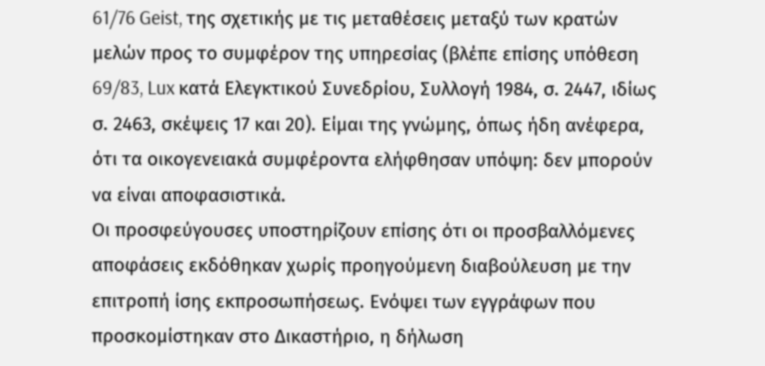61/76 Geist, της σχετικής με τις μεταθέσεις μεταξύ των κρατών μελών προς το συμφέρον της υπηρεσίας (βλέπε επίσης υπόθεση 69/83, Lux κατά Ελεγκτικού Συνεδρίου, Συλλογή 1984, σ. 2447, ιδίως σ. 2463, σκέψεις 17 και 20). Είμαι της γνώμης, όπως ήδη ανέφερα, ότι τα οικογενειακά συμφέροντα ελήφθησαν υπόψη: δεν μπορούν να είναι αποφασιστικά.
Οι προσφεύγουσες υποστηρίζουν επίσης ότι οι προσβαλλόμενες αποφάσεις εκδόθηκαν χωρίς προηγούμενη διαβούλευση με την επιτροπή ίσης εκπροσωπήσεως. Ενόψει των εγγράφων που προσκομίστηκαν στο Δικαστήριο, η δήλωση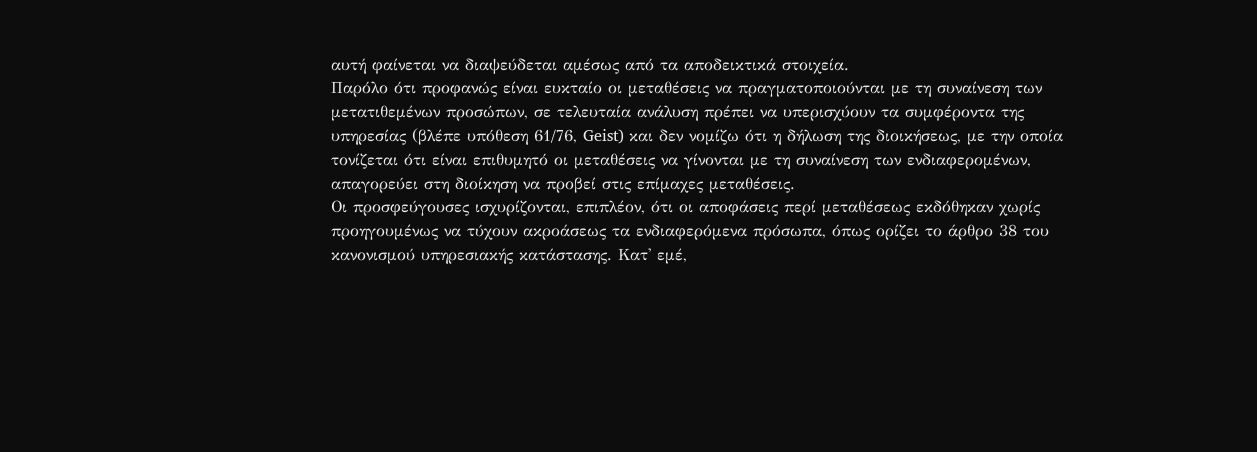αυτή φαίνεται να διαψεύδεται αμέσως από τα αποδεικτικά στοιχεία.
Παρόλο ότι προφανώς είναι ευκταίο οι μεταθέσεις να πραγματοποιούνται με τη συναίνεση των μετατιθεμένων προσώπων, σε τελευταία ανάλυση πρέπει να υπερισχύουν τα συμφέροντα της υπηρεσίας (βλέπε υπόθεση 61/76, Geist) και δεν νομίζω ότι η δήλωση της διοικήσεως, με την οποία τονίζεται ότι είναι επιθυμητό οι μεταθέσεις να γίνονται με τη συναίνεση των ενδιαφερομένων, απαγορεύει στη διοίκηση να προβεί στις επίμαχες μεταθέσεις.
Οι προσφεύγουσες ισχυρίζονται, επιπλέον, ότι οι αποφάσεις περί μεταθέσεως εκδόθηκαν χωρίς προηγουμένως να τύχουν ακροάσεως τα ενδιαφερόμενα πρόσωπα, όπως ορίζει το άρθρο 38 του κανονισμού υπηρεσιακής κατάστασης. Κατ' εμέ,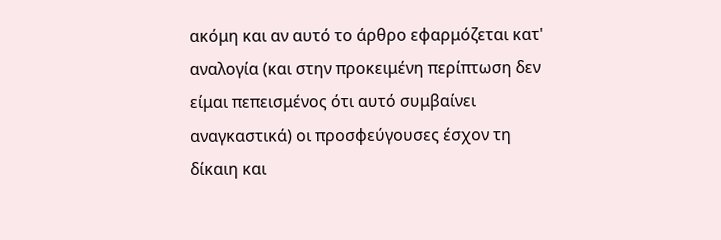ακόμη και αν αυτό το άρθρο εφαρμόζεται κατ' αναλογία (και στην προκειμένη περίπτωση δεν είμαι πεπεισμένος ότι αυτό συμβαίνει αναγκαστικά) οι προσφεύγουσες έσχον τη δίκαιη και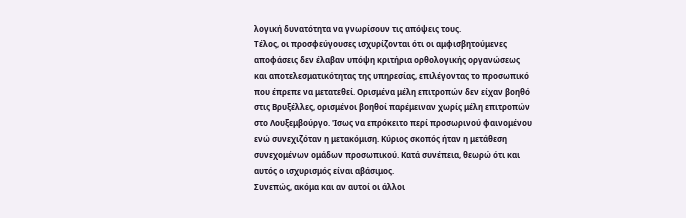λογική δυνατότητα να γνωρίσουν τις απόψεις τους.
Τέλος, οι προσφεύγουσες ισχυρίζονται ότι οι αμφισβητούμενες αποφάσεις δεν έλαβαν υπόψη κριτήρια ορθολογικής οργανώσεως και αποτελεσματικότητας της υπηρεσίας, επιλέγοντας το προσωπικό που έπρεπε να μετατεθεί. Ορισμένα μέλη επιτροπών δεν είχαν βοηθό στις Βρυξέλλες, ορισμένοι βοηθοί παρέμειναν χωρίς μέλη επιτροπών στο Λουξεμβούργο. 'Ισως να επρόκειτο περί προσωρινού φαινομένου ενώ συνεχιζόταν η μετακόμιση. Κύριος σκοπός ήταν η μετάθεση συνεχομένων ομάδων προσωπικού. Κατά συνέπεια, θεωρώ ότι και αυτός ο ισχυρισμός είναι αβάσιμος.
Συνεπώς, ακόμα και αν αυτοί οι άλλοι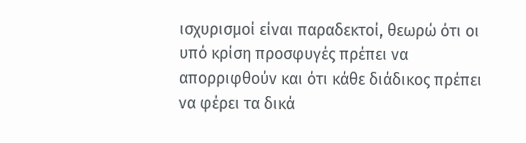ισχυρισμοί είναι παραδεκτοί, θεωρώ ότι οι υπό κρίση προσφυγές πρέπει να απορριφθούν και ότι κάθε διάδικος πρέπει να φέρει τα δικά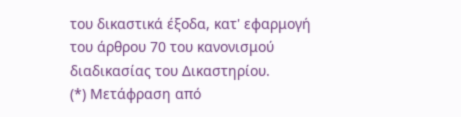του δικαστικά έξοδα, κατ' εφαρμογή του άρθρου 70 του κανονισμού διαδικασίας του Δικαστηρίου.
(*) Μετάφραση από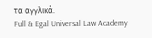τα αγγλικά.
Full & Egal Universal Law Academy